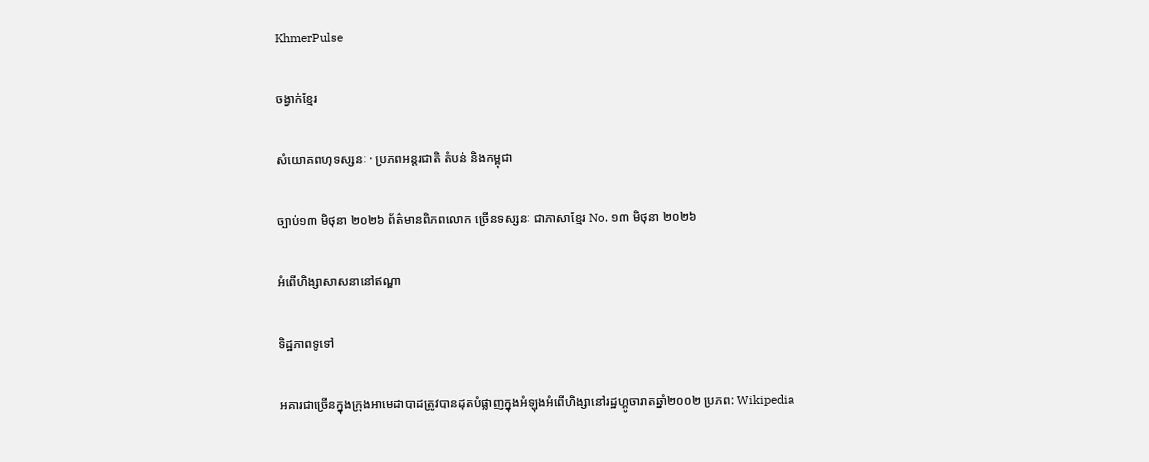KhmerPulse

ចង្វាក់ខ្មែរ

សំយោគពហុទស្សនៈ · ប្រភពអន្តរជាតិ តំបន់ និងកម្ពុជា

ច្បាប់១៣ មិថុនា ២០២៦ ព័ត៌មានពិភពលោក ច្រើនទស្សនៈ ជាភាសាខ្មែរ No. ១៣ មិថុនា ២០២៦

អំពើហិង្សាសាសនានៅឥណ្ឌា

ទិដ្ឋភាពទូទៅ

អគារជាច្រើនក្នុងក្រុងអាមេដាបាដត្រូវបានដុតបំផ្លាញក្នុងអំឡុងអំពើហិង្សានៅរដ្ឋហ្គូចារាតឆ្នាំ២០០២ ប្រភព: Wikipedia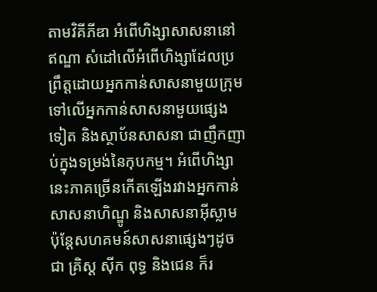តាមវិគីភីឌា អំពើហិង្សាសាសនានៅឥណ្ឌា សំដៅលើអំពើហិង្សាដែលប្រព្រឹត្តដោយអ្នកកាន់សាសនាមួយក្រុមទៅលើអ្នកកាន់សាសនាមួយផ្សេងទៀត និងស្ថាប័នសាសនា ជាញឹកញាប់ក្នុងទម្រង់នៃកុបកម្ម។ អំពើហិង្សានេះភាគច្រើនកើតឡើងរវាងអ្នកកាន់សាសនាហិណ្ឌូ និងសាសនាអ៊ីស្លាម ប៉ុន្តែសហគមន៍សាសនាផ្សេងៗដូចជា គ្រិស្ត ស៊ីក ពុទ្ធ និងជេន ក៏រ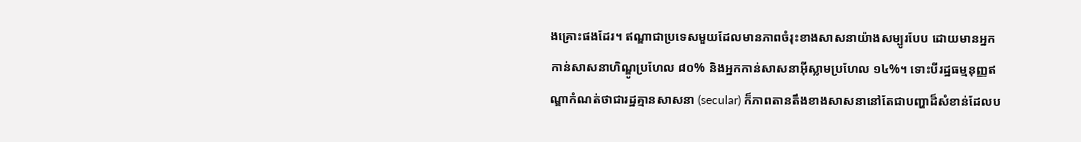ងគ្រោះផងដែរ។ ឥណ្ឌាជាប្រទេសមួយដែលមានភាពចំរុះខាងសាសនាយ៉ាងសម្បូរបែប ដោយមានអ្នកកាន់សាសនាហិណ្ឌូប្រហែល ៨០% និងអ្នកកាន់សាសនាអ៊ីស្លាមប្រហែល ១៤%។ ទោះបីរដ្ឋធម្មនុញ្ញឥណ្ឌាកំណត់ថាជារដ្ឋគ្មានសាសនា (secular) ក៏ភាពតានតឹងខាងសាសនានៅតែជាបញ្ហាដ៏សំខាន់ដែលប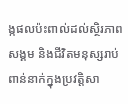ង្កផលប៉ះពាល់ដល់ស្ថិរភាពសង្គម និងជីវិតមនុស្សរាប់ពាន់នាក់ក្នុងប្រវត្តិសា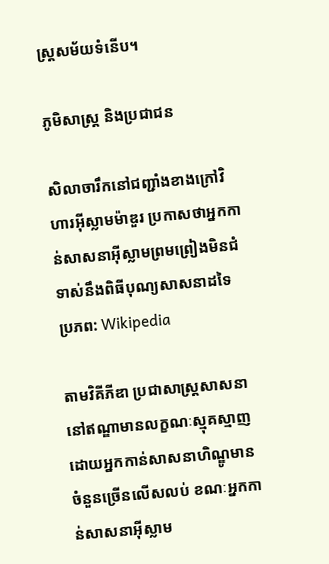ស្ត្រសម័យទំនើប។

ភូមិសាស្ត្រ និងប្រជាជន

សិលាចារឹកនៅជញ្ជាំងខាងក្រៅវិហារអ៊ីស្លាមម៉ាឌួរ ប្រកាសថាអ្នកកាន់សាសនាអ៊ីស្លាមព្រមព្រៀងមិនជំទាស់នឹងពិធីបុណ្យសាសនាដទៃ ប្រភព: Wikipedia

តាមវិគីភីឌា ប្រជាសាស្ត្រសាសនានៅឥណ្ឌាមានលក្ខណៈស្មុគស្មាញ ដោយអ្នកកាន់សាសនាហិណ្ឌូមានចំនួនច្រើនលើសលប់ ខណៈអ្នកកាន់សាសនាអ៊ីស្លាម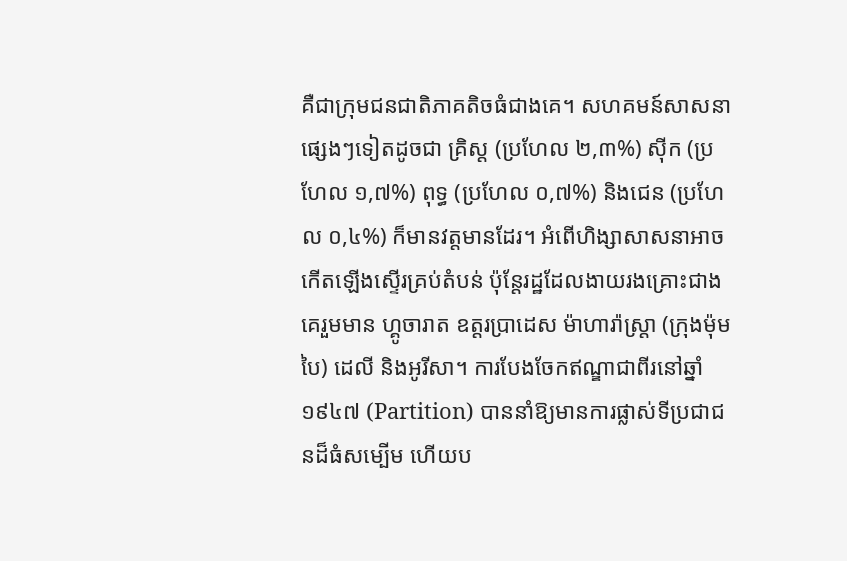គឺជាក្រុមជនជាតិភាគតិចធំជាងគេ។ សហគមន៍សាសនាផ្សេងៗទៀតដូចជា គ្រិស្ត (ប្រហែល ២,៣%) ស៊ីក (ប្រហែល ១,៧%) ពុទ្ធ (ប្រហែល ០,៧%) និងជេន (ប្រហែល ០,៤%) ក៏មានវត្តមានដែរ។ អំពើហិង្សាសាសនាអាចកើតឡើងស្ទើរគ្រប់តំបន់ ប៉ុន្តែរដ្ឋដែលងាយរងគ្រោះជាងគេរួមមាន ហ្គូចារាត ឧត្តរប្រាដេស ម៉ាហារ៉ាស្ត្រា (ក្រុងម៉ុមបៃ) ដេលី និងអូរីសា។ ការបែងចែកឥណ្ឌាជាពីរនៅឆ្នាំ ១៩៤៧ (Partition) បាននាំឱ្យមានការផ្លាស់ទីប្រជាជនដ៏ធំសម្បើម ហើយប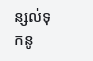ន្សល់ទុកនូ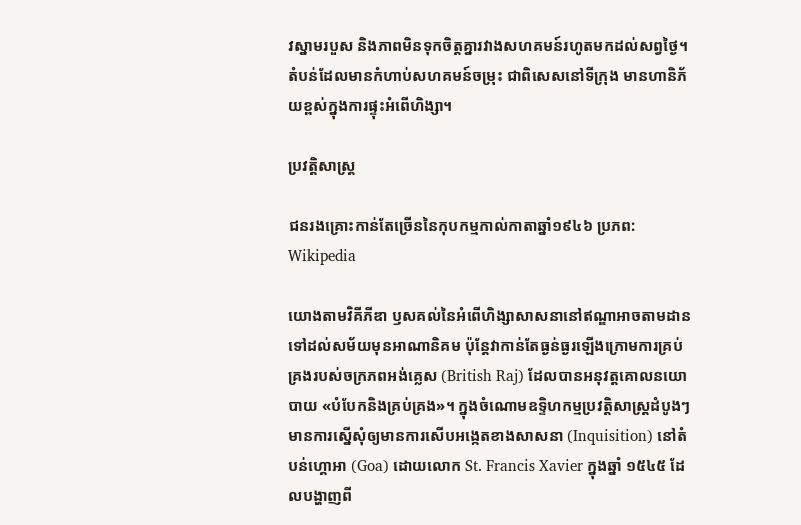វស្នាមរបួស និងភាពមិនទុកចិត្តគ្នារវាងសហគមន៍រហូតមកដល់សព្វថ្ងៃ។ តំបន់ដែលមានកំហាប់សហគមន៍ចម្រុះ ជាពិសេសនៅទីក្រុង មានហានិភ័យខ្ពស់ក្នុងការផ្ទុះអំពើហិង្សា។

ប្រវត្តិសាស្ត្រ

ជនរងគ្រោះកាន់តែច្រើននៃកុបកម្មកាល់កាតាឆ្នាំ១៩៤៦ ប្រភព: Wikipedia

យោងតាមវិគីភីឌា ឫសគល់នៃអំពើហិង្សាសាសនានៅឥណ្ឌាអាចតាមដានទៅដល់សម័យមុនអាណានិគម ប៉ុន្តែវាកាន់តែធ្ងន់ធ្ងរឡើងក្រោមការគ្រប់គ្រងរបស់ចក្រភពអង់គ្លេស (British Raj) ដែលបានអនុវត្តគោលនយោបាយ «បំបែកនិងគ្រប់គ្រង»។ ក្នុងចំណោមឧទ្ទិហកម្មប្រវត្តិសាស្ត្រដំបូងៗ មានការស្នើសុំឲ្យមានការសើបអង្កេតខាងសាសនា (Inquisition) នៅតំបន់ហ្គោអា (Goa) ដោយលោក St. Francis Xavier ក្នុងឆ្នាំ ១៥៤៥ ដែលបង្ហាញពី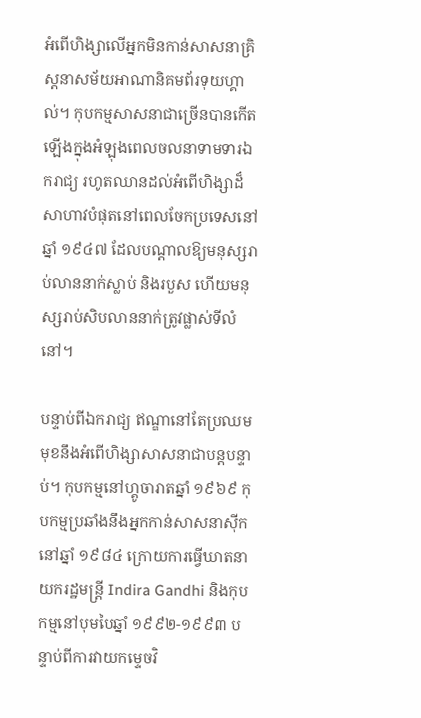អំពើហិង្សាលើអ្នកមិនកាន់សាសនាគ្រិស្តនាសម័យអាណានិគមព័រទុយហ្គាល់។ កុបកម្មសាសនាជាច្រើនបានកើតឡើងក្នុងអំឡុងពេលចលនាទាមទារឯករាជ្យ រហូតឈានដល់អំពើហិង្សាដ៏សាហាវបំផុតនៅពេលចែកប្រទេសនៅឆ្នាំ ១៩៤៧ ដែលបណ្ដាលឱ្យមនុស្សរាប់លាននាក់ស្លាប់ និងរបួស ហើយមនុស្សរាប់សិបលាននាក់ត្រូវផ្លាស់ទីលំនៅ។

បន្ទាប់ពីឯករាជ្យ ឥណ្ឌានៅតែប្រឈមមុខនឹងអំពើហិង្សាសាសនាជាបន្តបន្ទាប់។ កុបកម្មនៅហ្គូចារាតឆ្នាំ ១៩៦៩ កុបកម្មប្រឆាំងនឹងអ្នកកាន់សាសនាស៊ីកនៅឆ្នាំ ១៩៨៤ ក្រោយការធ្វើឃាតនាយករដ្ឋមន្ត្រី Indira Gandhi និងកុបកម្មនៅបុមបៃឆ្នាំ ១៩៩២-១៩៩៣ បន្ទាប់ពីការវាយកម្ទេចវិ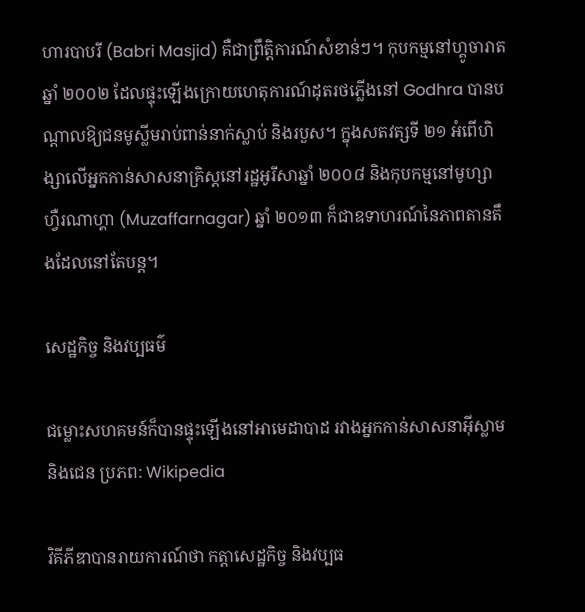ហារបាបរី (Babri Masjid) គឺជាព្រឹត្តិការណ៍សំខាន់ៗ។ កុបកម្មនៅហ្គូចារាតឆ្នាំ ២០០២ ដែលផ្ទុះឡើងក្រោយហេតុការណ៍ដុតរថភ្លើងនៅ Godhra បានបណ្ដាលឱ្យជនមូស្លីមរាប់ពាន់នាក់ស្លាប់ និងរបួស។ ក្នុងសតវត្សទី ២១ អំពើហិង្សាលើអ្នកកាន់សាសនាគ្រិស្តនៅរដ្ឋអូរីសាឆ្នាំ ២០០៨ និងកុបកម្មនៅមូហ្សាហ្វឺរណាហ្គា (Muzaffarnagar) ឆ្នាំ ២០១៣ ក៏ជាឧទាហរណ៍នៃភាពតានតឹងដែលនៅតែបន្ត។

សេដ្ឋកិច្ច និងវប្បធម៌

ជម្លោះសហគមន៍ក៏បានផ្ទុះឡើងនៅអាមេដាបាដ រវាងអ្នកកាន់សាសនាអ៊ីស្លាម និងជេន ប្រភព: Wikipedia

វិគីភីឌាបានរាយការណ៍ថា កត្តាសេដ្ឋកិច្ច និងវប្បធ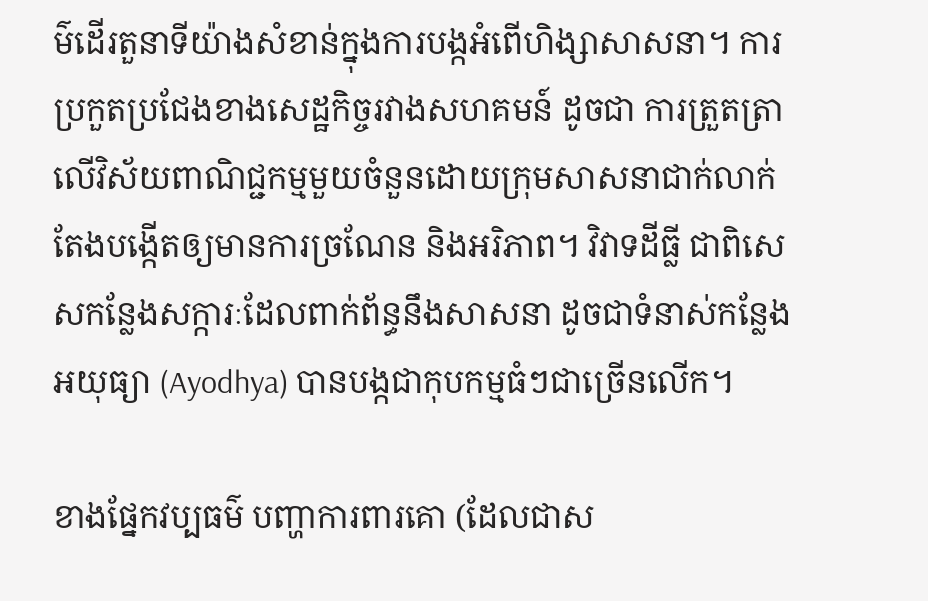ម៌ដើរតួនាទីយ៉ាងសំខាន់ក្នុងការបង្កអំពើហិង្សាសាសនា។ ការប្រកួតប្រជែងខាងសេដ្ឋកិច្ចរវាងសហគមន៍ ដូចជា ការត្រួតត្រាលើវិស័យពាណិជ្ជកម្មមួយចំនួនដោយក្រុមសាសនាជាក់លាក់ តែងបង្កើតឲ្យមានការច្រណែន និងអរិភាព។ វិវាទដីធ្លី ជាពិសេសកន្លែងសក្ការៈដែលពាក់ព័ន្ធនឹងសាសនា ដូចជាទំនាស់កន្លែងអយុធ្យា (Ayodhya) បានបង្កជាកុបកម្មធំៗជាច្រើនលើក។

ខាងផ្នែកវប្បធម៌ បញ្ហាការពារគោ (ដែលជាស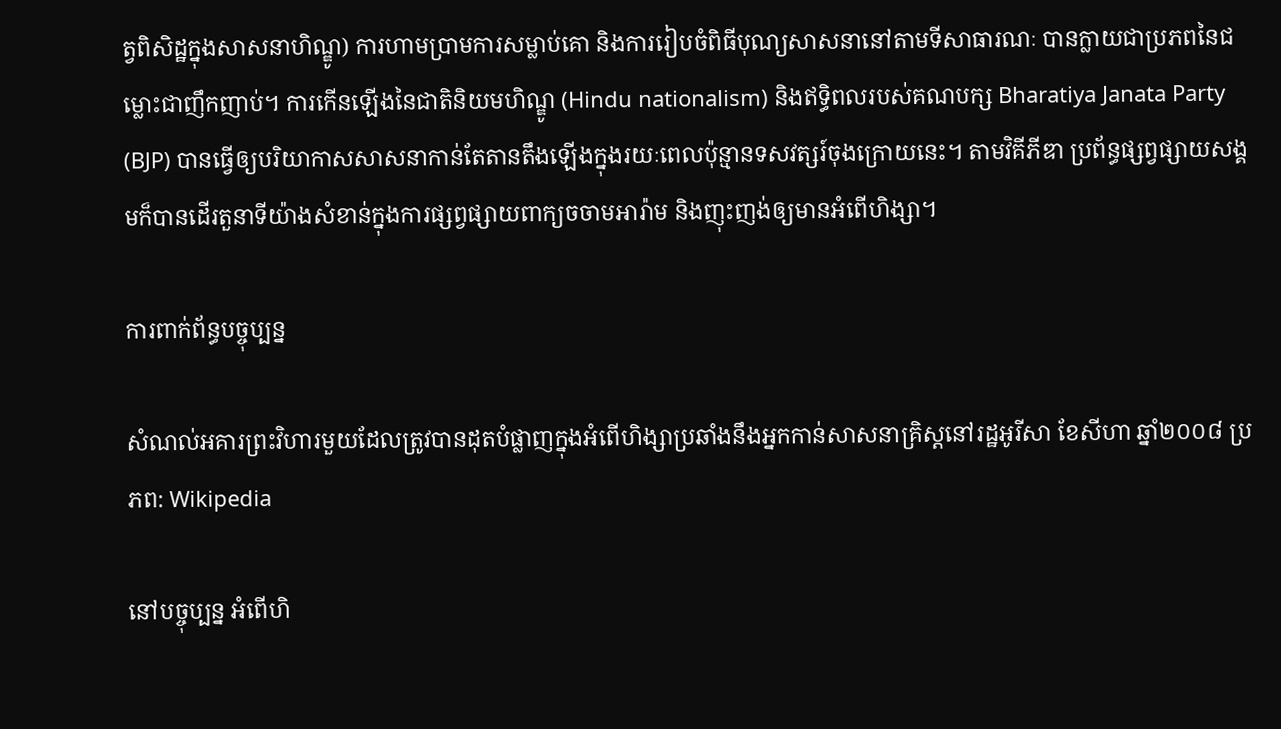ត្វពិសិដ្ឋក្នុងសាសនាហិណ្ឌូ) ការហាមប្រាមការសម្លាប់គោ និងការរៀបចំពិធីបុណ្យសាសនានៅតាមទីសាធារណៈ បានក្លាយជាប្រភពនៃជម្លោះជាញឹកញាប់។ ការកើនឡើងនៃជាតិនិយមហិណ្ឌូ (Hindu nationalism) និងឥទ្ធិពលរបស់គណបក្ស Bharatiya Janata Party (BJP) បានធ្វើឲ្យបរិយាកាសសាសនាកាន់តែតានតឹងឡើងក្នុងរយៈពេលប៉ុន្មានទសវត្សរ៍ចុងក្រោយនេះ។ តាមវិគីភីឌា ប្រព័ន្ធផ្សព្វផ្សាយសង្គមក៏បានដើរតួនាទីយ៉ាងសំខាន់ក្នុងការផ្សព្វផ្សាយពាក្យចចាមអារ៉ាម និងញុះញង់ឲ្យមានអំពើហិង្សា។

ការពាក់ព័ន្ធបច្ចុប្បន្ន

សំណល់អគារព្រះវិហារមួយដែលត្រូវបានដុតបំផ្លាញក្នុងអំពើហិង្សាប្រឆាំងនឹងអ្នកកាន់សាសនាគ្រិស្តនៅរដ្ឋអូរីសា ខែសីហា ឆ្នាំ២០០៨ ប្រភព: Wikipedia

នៅបច្ចុប្បន្ន អំពើហិ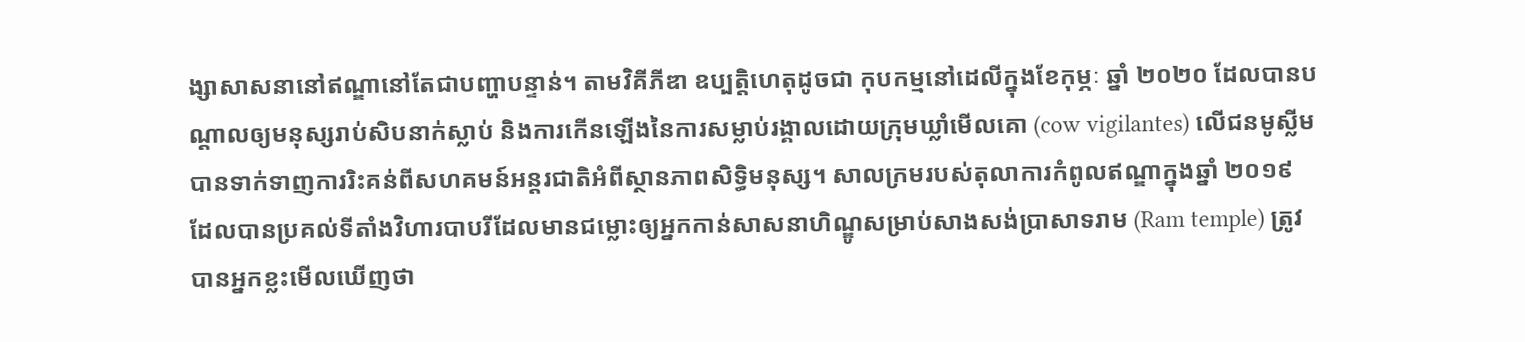ង្សាសាសនានៅឥណ្ឌានៅតែជាបញ្ហាបន្ទាន់។ តាមវិគីភីឌា ឧប្បត្តិហេតុដូចជា កុបកម្មនៅដេលីក្នុងខែកុម្ភៈ ឆ្នាំ ២០២០ ដែលបានបណ្ដាលឲ្យមនុស្សរាប់សិបនាក់ស្លាប់ និងការកើនឡើងនៃការសម្លាប់រង្គាលដោយក្រុមឃ្លាំមើលគោ (cow vigilantes) លើជនមូស្លីម បានទាក់ទាញការរិះគន់ពីសហគមន៍អន្តរជាតិអំពីស្ថានភាពសិទ្ធិមនុស្ស។ សាលក្រមរបស់តុលាការកំពូលឥណ្ឌាក្នុងឆ្នាំ ២០១៩ ដែលបានប្រគល់ទីតាំងវិហារបាបរីដែលមានជម្លោះឲ្យអ្នកកាន់សាសនាហិណ្ឌូសម្រាប់សាងសង់ប្រាសាទរាម (Ram temple) ត្រូវបានអ្នកខ្លះមើលឃើញថា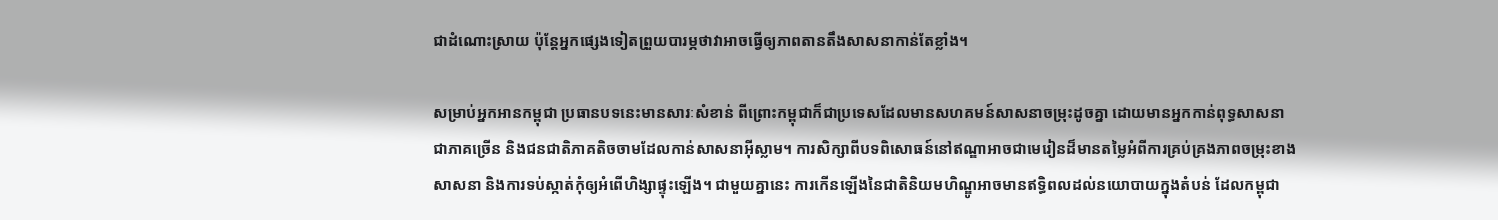ជាដំណោះស្រាយ ប៉ុន្តែអ្នកផ្សេងទៀតព្រួយបារម្ភថាវាអាចធ្វើឲ្យភាពតានតឹងសាសនាកាន់តែខ្លាំង។

សម្រាប់អ្នកអានកម្ពុជា ប្រធានបទនេះមានសារៈសំខាន់ ពីព្រោះកម្ពុជាក៏ជាប្រទេសដែលមានសហគមន៍សាសនាចម្រុះដូចគ្នា ដោយមានអ្នកកាន់ពុទ្ធសាសនាជាភាគច្រើន និងជនជាតិភាគតិចចាមដែលកាន់សាសនាអ៊ីស្លាម។ ការសិក្សាពីបទពិសោធន៍នៅឥណ្ឌាអាចជាមេរៀនដ៏មានតម្លៃអំពីការគ្រប់គ្រងភាពចម្រុះខាងសាសនា និងការទប់ស្កាត់កុំឲ្យអំពើហិង្សាផ្ទុះឡើង។ ជាមួយគ្នានេះ ការកើនឡើងនៃជាតិនិយមហិណ្ឌូអាចមានឥទ្ធិពលដល់នយោបាយក្នុងតំបន់ ដែលកម្ពុជា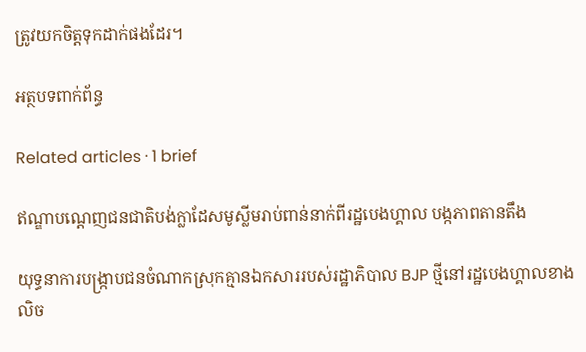ត្រូវយកចិត្តទុកដាក់ផងដែរ។

អត្ថបទពាក់ព័ន្ធ

Related articles · 1 brief

ឥណ្ឌាបណ្ដេញជនជាតិបង់ក្លាដែសមូស្លីមរាប់ពាន់នាក់ពីរដ្ឋបេងហ្គាល បង្កភាពតានតឹង

យុទ្ធនាការបង្ក្រាបជនចំណាកស្រុកគ្មានឯកសាររបស់រដ្ឋាភិបាល BJP ថ្មីនៅរដ្ឋបេងហ្គាលខាងលិច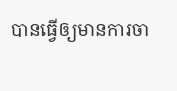បានធ្វើឲ្យមានការចា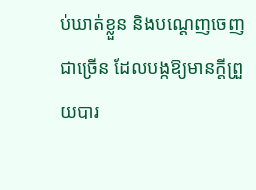ប់ឃាត់ខ្លួន និងបណ្ដេញចេញជាច្រើន ដែលបង្កឱ្យមានក្ដីព្រួយបារ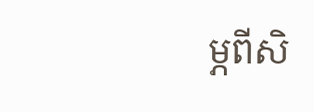ម្ភពីសិ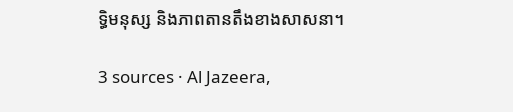ទ្ធិមនុស្ស និងភាពតានតឹងខាងសាសនា។

3 sources · Al Jazeera,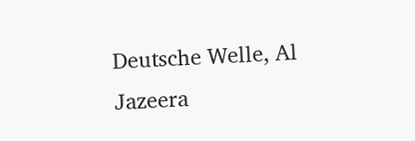Deutsche Welle, Al Jazeera